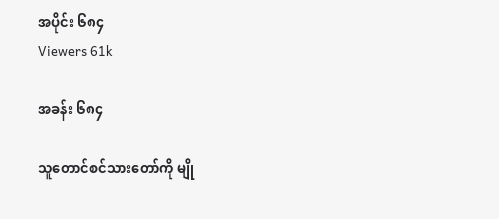အပိုင်း ၆၈၄
Viewers 61k

အခန်း ၆၈၄

သူတောင်စင်သားတော်ကို မျို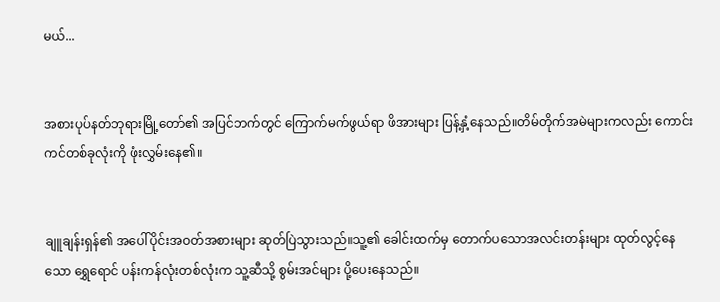မယ်...


အစားပုပ်နတ်ဘုရားမြို့တော်၏ အပြင်ဘက်တွင် ကြောက်မက်ဖွယ်ရာ ဖိအားများ ပြန့်နှံ့နေသည်။တိမ်တိုက်အမဲများကလည်း ကောင်းကင်တစ်ခုလုံးကို ဖုံးလွှမ်းနေ၏။


ချူချန်းရှန်၏ အပေါ်ပိုင်းအဝတ်အစားများ ဆုတ်ပြဲသွားသည်။သူ့၏ ခေါင်းထက်မှ တောက်ပသောအလင်းတန်းများ ထုတ်လွင့်နေသော ရွှေရောင် ပန်းကန်လုံးတစ်လုံးက သူ့ဆီသို့ စွမ်းအင်များ ပို့ပေးနေသည်။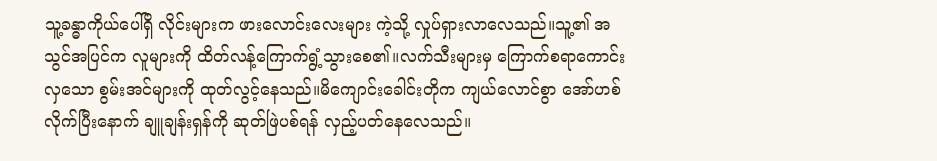သူ့ခန္ဓာကိုယ်ပေါ်ရှိ လိုင်းများက ဖားလောင်းလေးများ ကဲ့သို့ လှုပ်ရှားလာလေသည်။သူ့၏ အသွင်အပြင်က လူများကို ထိတ်လန့်ကြောက်ရွံ့သွားစေ၏။လက်သီးများမှ ကြောက်စရာကောင်းလှသော စွမ်းအင်များကို ထုတ်လွင့်နေသည်။မိကျောင်းခေါင်းတိုက ကျယ်လောင်စွာ အော်ဟစ်လိုက်ပြီးနောက် ချူချန်းရှန်ကို ဆုတ်ဖြဲပစ်ရန် လှည့်ပတ်နေလေသည်။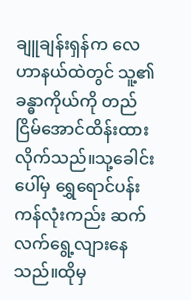ချူချန်းရှန်က လေဟာနယ်ထဲတွင် သူ့၏ ခန္ဓာကိုယ်ကို တည်ငြိမ်အောင်ထိန်းထားလိုက်သည်။သု့ခေါင်းပေါ်မှ ရွှေရောင်ပန်းကန်လုံးကည်း ဆက်လက်ရွေ့လျားနေသည်။ထိုမှ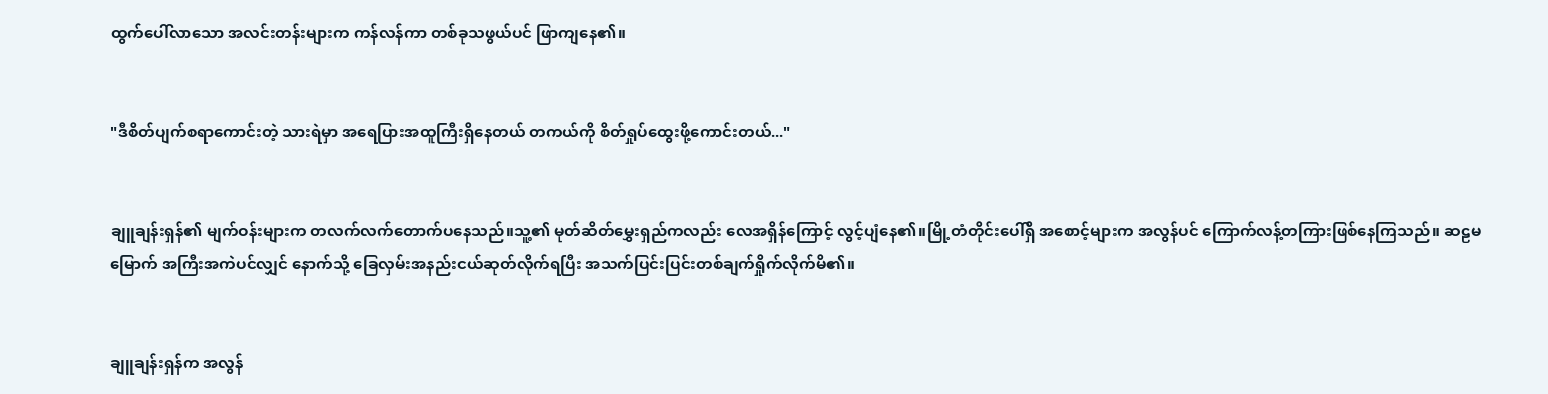ထွက်ပေါ်လာသော အလင်းတန်းများက ကန်လန်ကာ တစ်ခုသဖွယ်ပင် ဖြာကျနေ၏။


"ဒီစိတ်ပျက်စရာကောင်းတဲ့ သားရဲမှာ အရေပြားအထူကြီးရှိနေတယ် တကယ်ကို စိတ်ရှုပ်ထွေးဖို့ကောင်းတယ်..."


ချူချန်းရှန်၏ မျက်ဝန်းများက တလက်လက်တောက်ပနေသည်။သူ့၏ မုတ်ဆိတ်မွှေးရှည်ကလည်း လေအရှိန်ကြောင့် လွင့်ပျံနေ၏။မြို့တံတိုင်းပေါ်ရှိ အစောင့်များက အလွန်ပင် ကြောက်လန့်တကြားဖြစ်နေကြသည်။ ဆဠမမြောက် အကြီးအကဲပင်လျှင် နောက်သို့ ခြေလှမ်းအနည်းငယ်ဆုတ်လိုက်ရပြီး အသက်ပြင်းပြင်းတစ်ချက်ရှိုက်လိုက်မိ၏။


ချူချန်းရှန်က အလွန်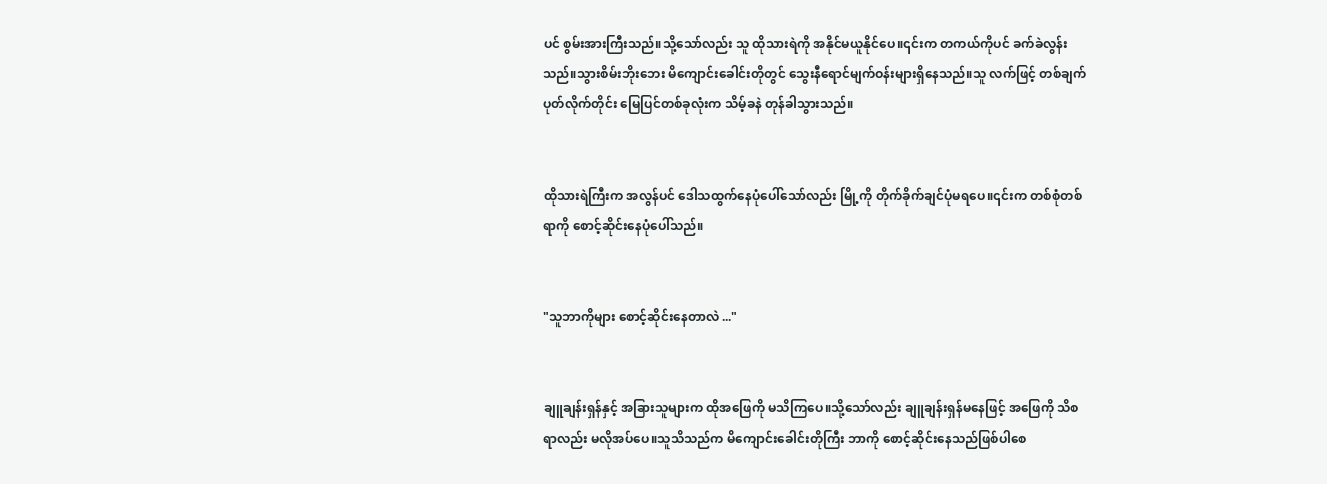ပင် စွမ်းအားကြီးသည်။သို့သော်လည်း သူ ထိုသားရဲကို အနိုင်မယူနိုင်ပေ။၎င်းက တကယ်ကိုပင် ခက်ခဲလွန်းသည်။သွားစိမ်းဘိုးဘေး မိကျောင်းခေါင်းတိုတွင် သွေးနီရောင်မျက်ဝန်းများရှိနေသည်။သူ လက်ဖြင့် တစ်ချက်ပုတ်လိုက်တိုင်း မြေပြင်တစ်ခုလုံးက သိမ့်ခနဲ တုန်ခါသွားသည်။


ထိုသားရဲကြီးက အလွန်ပင် ဒေါသထွက်နေပုံပေါ်သော်လည်း မြို့ကို တိုက်ခိုက်ချင်ပုံမရပေ။၎င်းက တစ်စုံတစ်ရာကို စောင့်ဆိုင်းနေပုံပေါ်သည်။


"သူဘာကိုများ စောင့်ဆိုင်းနေတာလဲ ..."


ချူချန်းရှန်နှင့် အခြားသူများက ထိုအဖြေကို မသိကြပေ။သို့သော်လည်း ချူချန်းရှန်မနေဖြင့် အဖြေကို သိစရာလည်း မလိုအပ်ပေ။သူသိသည်က မိကျောင်းခေါင်းတိုကြီး ဘာကို စောင့်ဆိုင်းနေသည်ဖြစ်ပါစေ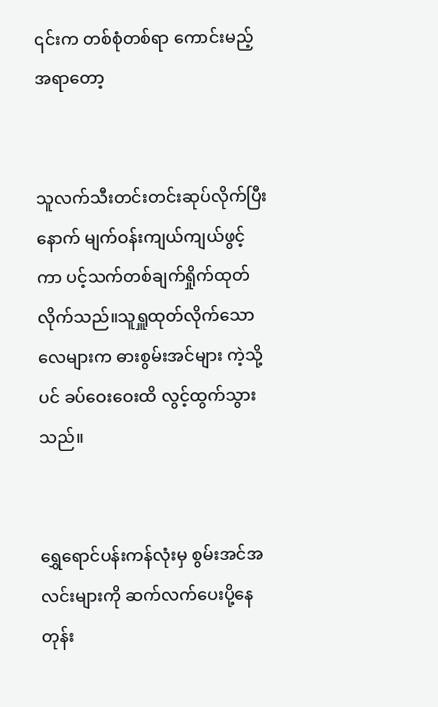၎င်းက တစ်စုံတစ်ရာ ကောင်းမည့်အရာတော့


သူလက်သီးတင်းတင်းဆုပ်လိုက်ပြီးနောက် မျက်ဝန်းကျယ်ကျယ်ဖွင့်ကာ ပင့်သက်တစ်ချက်ရှိုက်ထုတ်လိုက်သည်။သူရှူထုတ်လိုက်သော လေများက ဓားစွမ်းအင်များ ကဲ့သို့ပင် ခပ်ဝေးဝေးထိ လွင့်ထွက်သွားသည်။


ရွှေရောင်ပန်းကန်လုံးမှ စွမ်းအင်အလင်းများကို ဆက်လက်ပေးပို့နေတုန်း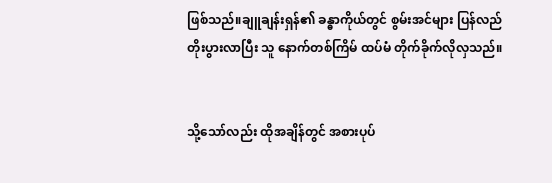ဖြစ်သည်။ချူချန်းရှန်၏ ခန္ဓာကိုယ်တွင် စွမ်းအင်များ ပြန်လည်တိုးပွားလာပြီး သူ နောက်တစ်ကြိမ် ထပ်မံ တိုက်ခိုက်လိုလှသည်။


သို့သော်လည်း ထိုအချိန်တွင် အစားပုပ်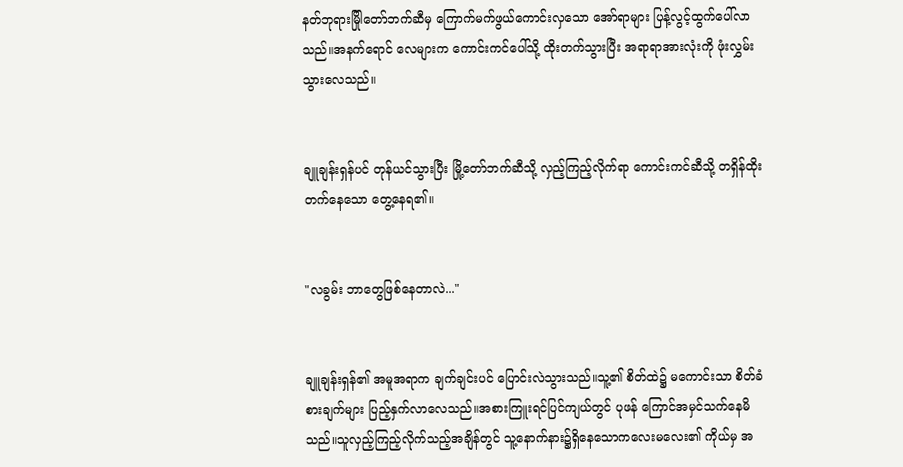နတ်ဘုရားမြိုါတော်ဘက်ဆီမှ ကြောက်မက်ဖွယ်ကောင်းလှသော အော်ရာများ ပြန့်လွင့်ထွက်ပေါ်လာသည်။အနက်ရောင် လေများက ကောင်းကင်ပေါ်သို့ ထိုးတက်သွားပြီး အရာရာအားလုံးကို ဖုံးလွှမ်းသွားလေသည်။


ချူချန်းရှန်ပင် တုန်ယင်သွားပြီး မြို့တော်ဘက်ဆီသို့ လှည့်ကြည့်လိုက်ရာ ကောင်းကင်ဆီသို့ တရှိန်ထိုးတက်နေသော တွေ့နေရ၏။


"လခွမ်း ဘာတွေဖြစ်နေတာလဲ..."


ချူချန်းရှန်၏ အမူအရာက ချက်ချင်းပင် ပြောင်းလဲသွားသည်။သူ့၏ စိတ်ထဲ၌ မကောင်းသာ စိတ်ခံစားချက်များ ပြည့်နှက်လာလေသည်။အစားကြူးရင်ပြင်ကျယ်တွင် ပုဖန် ကြောင်အမှင်သက်နေမိသည်။သူလှည့်ကြည့်လိုက်သည့်အချိန်တွင် သူ့နောက်နား၌ရှိနေသောကလေးမလေး၏ ကိုယ်မှ အ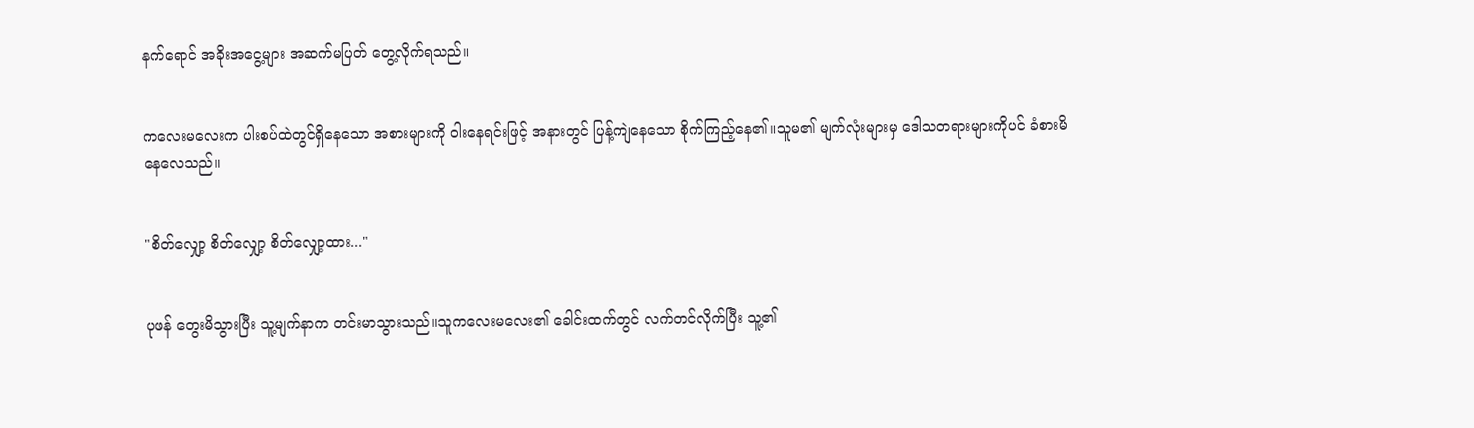နက်ရောင် အခိုးအငွေ့များ အဆက်မပြတ် တွေ့လိုက်ရသည်။


ကလေးမလေးက ပါးစပ်ထဲတွင်ရှိနေသော အစားများကို ဝါးနေရင်းဖြင့် အနားတွင် ပြန့်ကျဲနေသော စိုက်ကြည့်နေ၏။သူမ၏ မျက်လုံးများမှ ဒေါသတရားများကိုပင် ခံစားမိနေလေသည်။


"စိတ်လျှော့ စိတ်လျှော့ စိတ်လျှော့ထား..."


ပုဖန် တွေးမိသွားပြီး သူ့မျက်နာက တင်းမာသွားသည်။သူကလေးမလေး၏ ခေါင်းထက်တွင် လက်တင်လိုက်ပြီး သူ့၏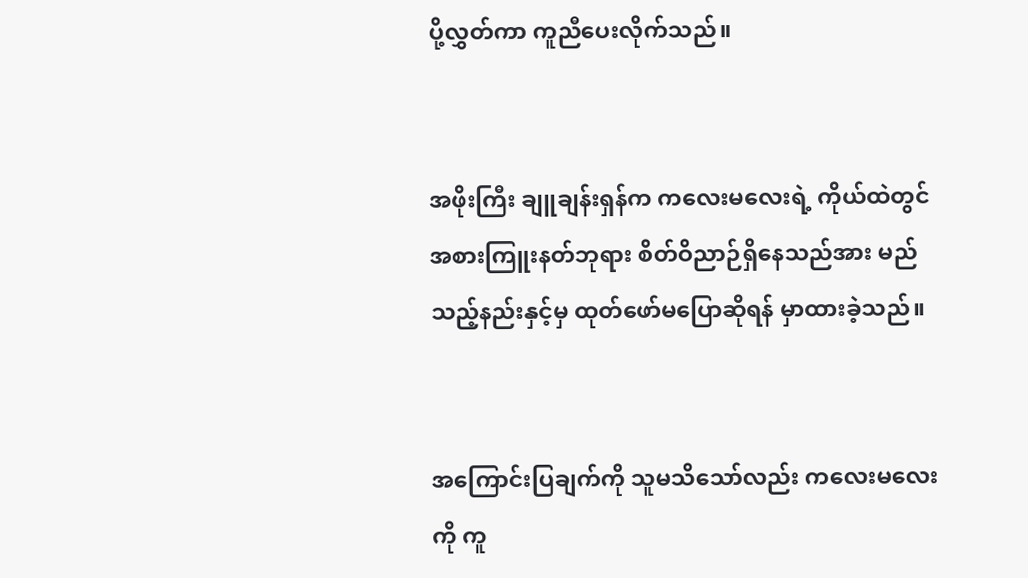ပို့လွှတ်ကာ ကူညီပေးလိုက်သည်။


အဖိုးကြီး ချူချန်းရှန်က ကလေးမလေးရဲ့ ကိုယ်ထဲတွင် အစားကြူးနတ်ဘုရား စိတ်ဝိညာဉ်ရှိနေသည်အား မည်သည့်နည်းနှင့်မှ ထုတ်ဖော်မပြောဆိုရန် မှာထားခဲ့သည်။


အကြောင်းပြချက်ကို သူမသိသော်လည်း ကလေးမလေးကို ကူ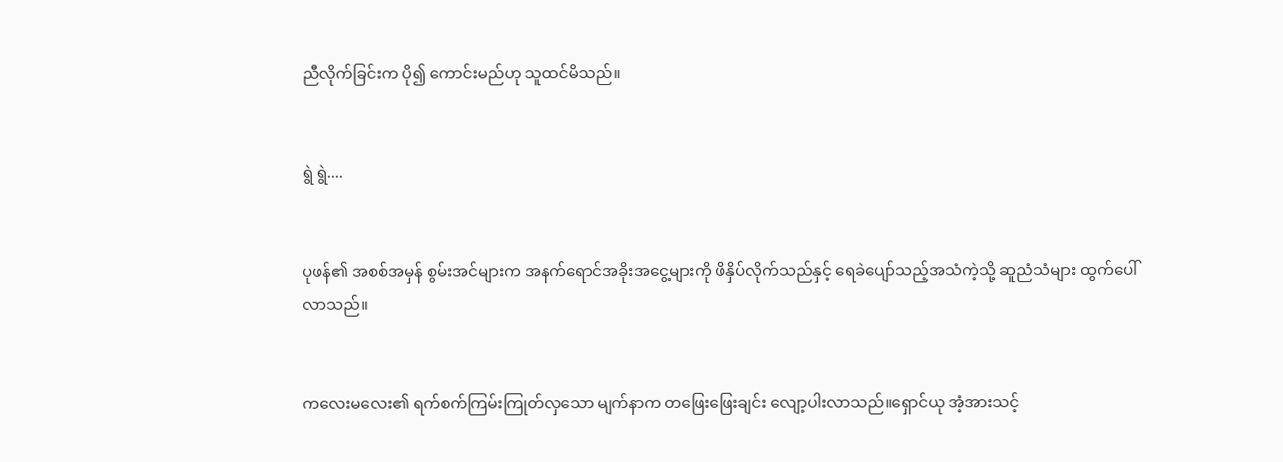ညီလိုက်ခြင်းက ပို၍ ကောင်းမည်ဟု သူထင်မိသည်။


ရွဲ ရွဲ....


ပုဖန်၏ အစစ်အမှန် စွမ်းအင်များက အနက်ရောင်အခိုးအငွေ့များကို ဖိနှိပ်လိုက်သည်နှင့် ရေခဲပျော်သည့်အသံကဲ့သို့ ဆူညံသံများ ထွက်ပေါ်လာသည်။


ကလေးမလေး၏ ရက်စက်ကြမ်းကြုတ်လှသော မျက်နာက တဖြေးဖြေးချင်း လျော့ပါးလာသည်။ရှောင်ယု အံ့အားသင့်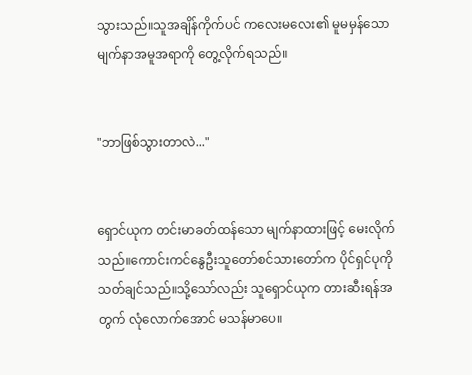သွားသည်။သူအချိန်ကိုက်ပင် ကလေးမလေး၏ မူမမှန်သော မျက်နာအမူအရာကို တွေ့လိုက်ရသည်။


"ဘာဖြစ်သွားတာလဲ..."


ရှောင်ယုက တင်းမာခတ်ထန်သော မျက်နာထားဖြင့် မေးလိုက်သည်။ကောင်းကင်နွေဦးသူတော်စင်သားတော်က ပိုင်ရှင်ပုကို သတ်ချင်သည်။သို့သော်လည်း သူရှောင်ယုက တားဆီးရန်အတွက် လုံလောက်အောင် မသန်မာပေ။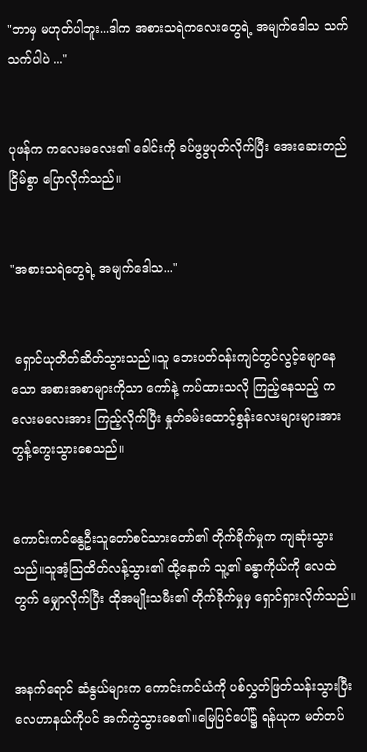"ဘာမှ မဟုတ်ပါဘူး...ဒါက အစားသရဲကလေးတွေရဲ့ အမျက်ဒေါသ သက်သက်ပါပဲ ..."


ပုဖန်က ကလေးမလေး၏ ခေါင်းကို ခပ်ဖွဖွပုတ်လိုက်ပြီး အေးဆေးတည်ငြိမ်စွာ ပြောလိုက်သည်။


"အစားသရဲတွေရဲ့ အမျက်ဒေါသ..."


 ရှောင်ယုတိတ်ဆိတ်သွားသည်။သူ ဘေးပတ်ဝန်းကျင်တွင်လွင့်မျောနေသော အစားအစာများကိုသာ ကော်နဲ့ ကပ်ထားသလို ကြည့်နေသည့် ကလေးမလေးအား ကြည့်လိုက်ပြီး နှုတ်ခမ်းထောင့်စွန်းလေးများများအား တွန့်ကွေးသွားစေသည်။


ကောင်းကင်နွေဦးသူတော်စင်သားတော်၏ တိုက်ခိုက်မှုက ကျဆုံးသွားသည်။သူအံ့သြထိတ်လန့်သွား၏ ထို့နောက် သူ့၏ ခန္ဓာကိုယ်ကို လေထဲတွက် မျှောလိုက်ပြီး ထိုအမျိုးသမီး၏ တိုက်ခိုက်မှုမှ ရှောင်ရှားလိုက်သည်။


အနက်ရောင် ဆံနွယ်များက ကောင်းကင်ယံကို ပစ်လွှတ်ဖြတ်သန်းသွားပြီး လေဟာနယ်ကိုပင် အက်ကွဲသွားစေ၏။မြေပြင်ပေါ်၌ ရန်ယုက မတ်တပ်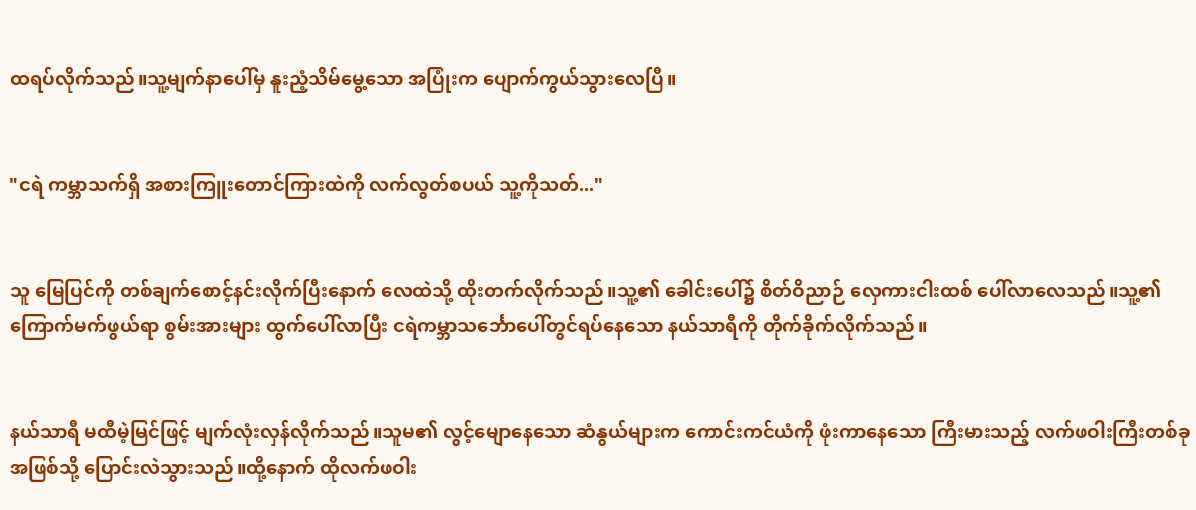ထရပ်လိုက်သည်။သူ့မျက်နာပေါ်မှ နူးညံ့သိမ်မွေ့သော အပြုံးက ပျောက်ကွယ်သွားလေပြီ။


"ငရဲ ကမ္ဘာသက်ရှိ အစားကြူးတောင်ကြားထဲကို လက်လွတ်စပယ် သူ့ကိုသတ်..."


သူ မြေပြင်ကို တစ်ချက်စောင့်နင်းလိုက်ပြီးနောက် လေထဲသို့ ထိုးတက်လိုက်သည်။သူ့၏ ခေါင်းပေါ်၌ စိတ်ဝိညာဉ် လှေကားငါးထစ် ပေါ်လာလေသည်။သူ့၏ ကြောက်မက်ဖွယ်ရာ စွမ်းအားများ ထွက်ပေါ်လာပြီး ငရဲကမ္ဘာသင်္ဘောပေါ်တွင်ရပ်နေသော နယ်သာရီကို တိုက်ခိုက်လိုက်သည်။


နယ်သာရီ မထီမဲ့မြင်ဖြင့် မျက်လုံးလှန်လိုက်သည်။သူမ၏ လွင့်မျောနေသော ဆံနွယ်များက ကောင်းကင်ယံကို ဖုံးကာနေသော ကြီးမားသည့် လက်ဖဝါးကြီးတစ်ခုအဖြစ်သို့ ပြောင်းလဲသွားသည်။ထို့နောက် ထိုလက်ဖဝါး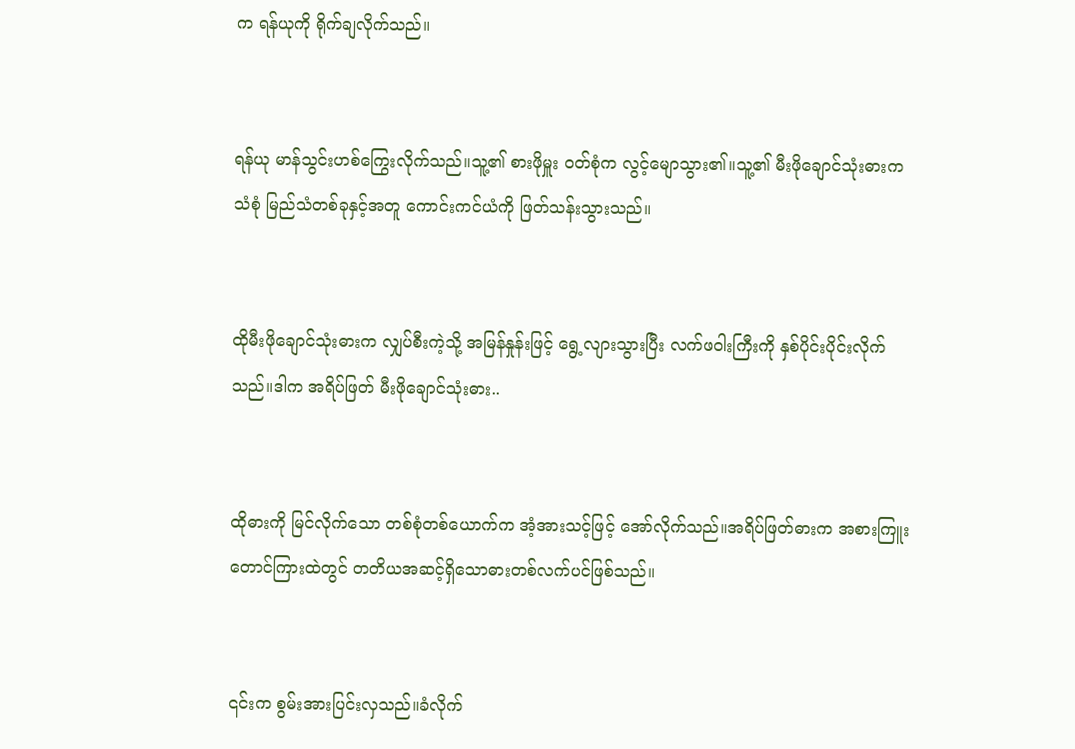က ရန်ယုကို ရိုက်ချလိုက်သည်။


ရန်ယု မာန်သွင်းဟစ်ကြွေးလိုက်သည်။သူ့၏ စားဖိုမှူး ဝတ်စုံက လွင့်မျောသွား၏။သူ့၏ မီးဖိုချောင်သုံးဓားက သံစုံ မြည်သံတစ်ခုနှင့်အတူ ကောင်းကင်ယံကို ဖြတ်သန်းသွားသည်။


ထိုမီးဖိုချောင်သုံးဓားက လျှပ်စီးကဲ့သို့ အမြန်နှုန်းဖြင့် ရွေ့လျားသွားပြီး လက်ဖဝါးကြီးကို နှစ်ပိုင်းပိုင်းလိုက်သည်။ဒါက အရိပ်ဖြတ် မီးဖိုချောင်သုံးဓား..


ထိုဓားကို မြင်လိုက်သော တစ်စုံတစ်ယောက်က အံ့အားသင့်ဖြင့် အော်လိုက်သည်။အရိပ်ဖြတ်ဓားက အစားကြူးတောင်ကြားထဲတွင် တတိယအဆင့်ရှိသောဓားတစ်လက်ပင်ဖြစ်သည်။


၎င်းက စွမ်းအားပြင်းလှသည်။ခံလိုက်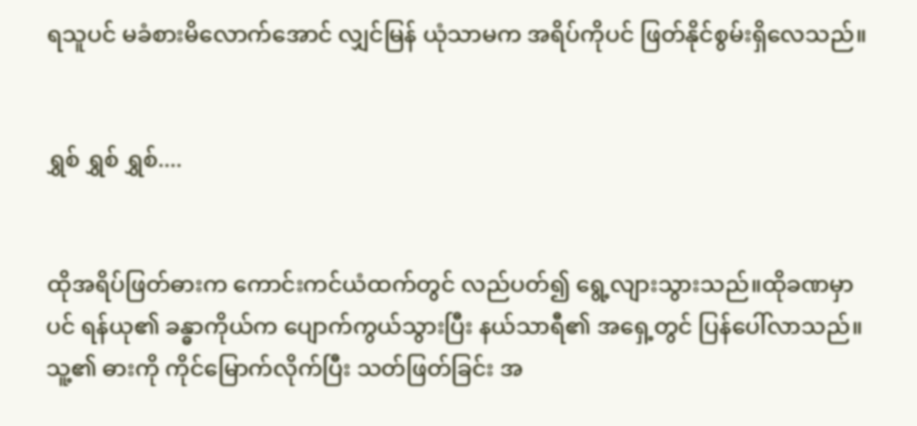ရသူပင် မခံစားမိလောက်အောင် လျှင်မြန် ယုံသာမက အရိပ်ကိုပင် ဖြတ်နိုင်စွမ်းရှိလေသည်။


ရွှစ် ရွှစ် ရွှစ်....


ထိုအရိပ်ဖြတ်ဓားက ကောင်းကင်ယံထက်တွင် လည်ပတ်၍ ရွေ့လျားသွားသည်။ထိုခဏမှာပင် ရန်ယု၏ ခန္ဓာကိုယ်က ပျောက်ကွယ်သွားပြီး နယ်သာရီ၏ အရှေ့တွင် ပြန်ပေါ်လာသည်။သူ့၏ ဓားကို ကိုင်မြောက်လိုက်ပြီး သတ်ဖြတ်ခြင်း အ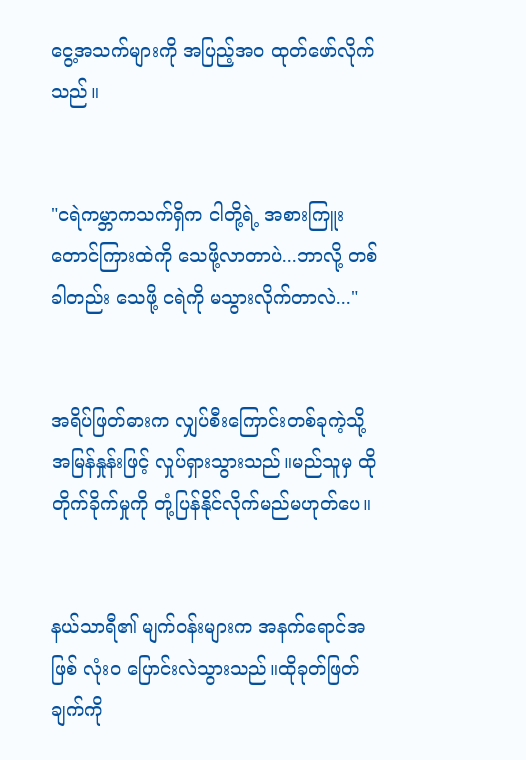ငွေ့အသက်များကို အပြည့်အဝ ထုတ်ဖော်လိုက်သည်။


"ငရဲကမ္ဘာကသက်ရှိက ငါတို့ရဲ့ အစားကြူးတောင်ကြားထဲကို သေဖို့လာတာပဲ...ဘာလို့ တစ်ခါတည်း သေဖို့ ငရဲကို မသွားလိုက်တာလဲ..."


အရိပ်ဖြတ်ဓားက လျှပ်စီးကြောင်းတစ်ခုကဲ့သို့ အမြန်နှုန်းဖြင့် လှုပ်ရှားသွားသည်။မည်သူမှ ထိုတိုက်ခိုက်မှုကို တုံ့ပြန်နိုင်လိုက်မည်မဟုတ်ပေ။


နယ်သာရီ၏ မျက်ဝန်းများက အနက်ရောင်အဖြစ် လုံးဝ ပြောင်းလဲသွားသည်။ထိုခုတ်ဖြတ်ချက်ကို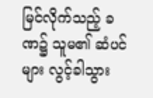မြင်လိုက်သည့် ခဏ၌ သူမ၏ ဆံပင်များ လွင့်ခါသွား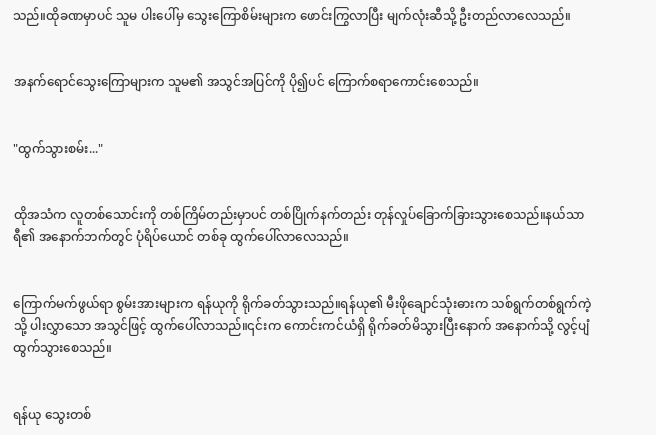သည်။ထိုခဏမှာပင် သူမ ပါးပေါ်မှ သွေးကြောစိမ်းများက ဖောင်းကြွလာပြီး မျက်လုံးဆီသို့ ဦးတည်လာလေသည်။


အနက်ရောင်သွေးကြောများက သူမ၏ အသွင်အပြင်ကို ပို၍ပင် ကြောက်စရာကောင်းစေသည်။


"ထွက်သွားစမ်း..."


ထိုအသံက လူတစ်သောင်းကို တစ်ကြိမ်တည်းမှာပင် တစ်ပြိုက်နက်တည်း တုန်လှုပ်ခြောက်ခြားသွားစေသည်။နယ်သာရီ၏ အနောက်ဘက်တွင် ပုံရိပ်ယောင် တစ်ခု ထွက်ပေါ်လာလေသည်။


ကြောက်မက်ဖွယ်ရာ စွမ်းအားများက ရန်ယုကို ရိုက်ခတ်သွားသည်။ရန်ယု၏ မီးဖိုချောင်သုံးဓားက သစ်ရွက်တစ်ရွက်ကဲ့သို့ ပါးလွှာသော အသွင်ဖြင့် ထွက်ပေါ်လာသည်။၎င်းက ကောင်းကင်ယံရှိ ရိုက်ခတ်မိသွားပြီးနောက် အနောက်သို့ လွင့်ပျံထွက်သွားစေသည်။


ရန်ယု သွေးတစ်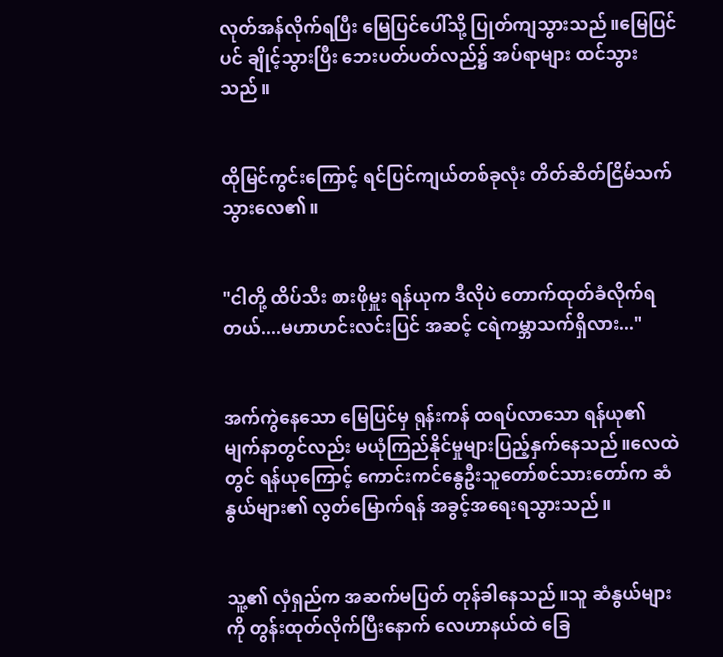လုတ်အန်လိုက်ရပြီး မြေပြင်ပေါ်သို့ ပြုတ်ကျသွားသည်။မြေပြင်ပင် ချိုင့်သွားပြီး ဘေးပတ်ပတ်လည်၌ အပ်ရာများ ထင်သွားသည်။


ထိုမြင်ကွင်းကြောင့် ရင်ပြင်ကျယ်တစ်ခုလုံး တိတ်ဆိတ်ငြိမ်သက်သွားလေ၏။


"ငါတို့ ထိပ်သီး စားဖိုမှူး ရန်ယုက ဒီလိုပဲ တောက်ထုတ်ခံလိုက်ရတယ်....မဟာဟင်းလင်းပြင် အဆင့် ငရဲကမ္ဘာသက်ရှိလား..."


အက်ကွဲနေသော မြေပြင်မှ ရုန်းကန် ထရပ်လာသော ရန်ယု၏ မျက်နာတွင်လည်း မယုံကြည်နိုင်မှုများပြည့်နှက်နေသည်။လေထဲတွင် ရန်ယုကြောင့် ကောင်းကင်နွေဦးသူတော်စင်သားတော်က ဆံနွယ်များ၏ လွတ်မြောက်ရန် အခွင့်အရေးရသွားသည်။


သူ့၏ လှံရှည်က အဆက်မပြတ် တုန်ခါနေသည်။သူ ဆံနွယ်များကို တွန်းထုတ်လိုက်ပြီးနောက် လေဟာနယ်ထဲ ခြေ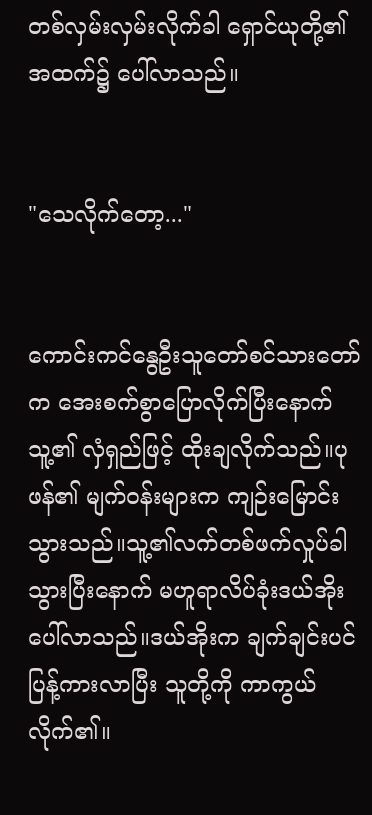တစ်လှမ်းလှမ်းလိုက်ခါ ရှောင်ယုတို့၏ အထက်၌ ပေါ်လာသည်။


"သေလိုက်တော့..."


ကောင်းကင်နွေဦးသူတော်စင်သားတော်က အေးစက်စွာပြောလိုက်ပြီးနောက် သူ့၏ လှံရှည်ဖြင့် ထိုးချလိုက်သည်။ပုဖန်၏ မျက်ဝန်းများက ကျဉ်းမြောင်းသွားသည်။သူ့၏လက်တစ်ဖက်လှုပ်ခါသွားပြီးနောက် မဟူရာလိပ်ခုံးဒယ်အိုးပေါ်လာသည်။ဒယ်အိုးက ချက်ချင်းပင် ပြန့်ကားလာပြီး သူတို့ကို ကာကွယ်လိုက်၏။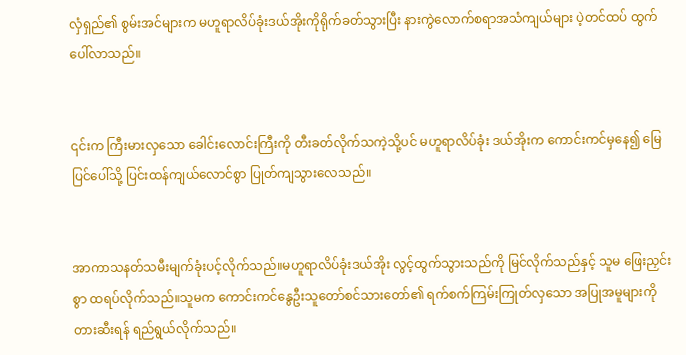လှံရှည်၏ စွမ်းအင်များက မဟူရာလိပ်ခုံးဒယ်အိုးကိုရိုက်ခတ်သွားပြီး နားကွဲလောက်စရာအသံကျယ်များ ပဲ့တင်ထပ် ထွက်ပေါ်လာသည်။


၎င်းက ကြီးမားလှသော ခေါင်းလောင်းကြီးကို တီးခတ်လိုက်သကဲ့သို့ပင် မဟူရာလိပ်ခုံး ဒယ်အိုးက ကောင်းကင်မှနေ၍ မြေပြင်ပေါ်သို့ ပြင်းထန်ကျယ်လောင်စွာ ပြုတ်ကျသွားလေသည်။


အာကာသနတ်သမီးမျက်ခုံးပင့်လိုက်သည်။မဟူရာလိပ်ခုံးဒယ်အိုး လွင့်ထွက်သွားသည်ကို မြင်လိုက်သည်နှင့် သူမ ဖြေးညှင်းစွာ ထရပ်လိုက်သည်။သူမက ကောင်းကင်နွေဦးသူတော်စင်သားတော်၏ ရက်စက်ကြမ်းကြုတ်လှသော အပြုအမူများကို တားဆီးရန် ရည်ရွယ်လိုက်သည်။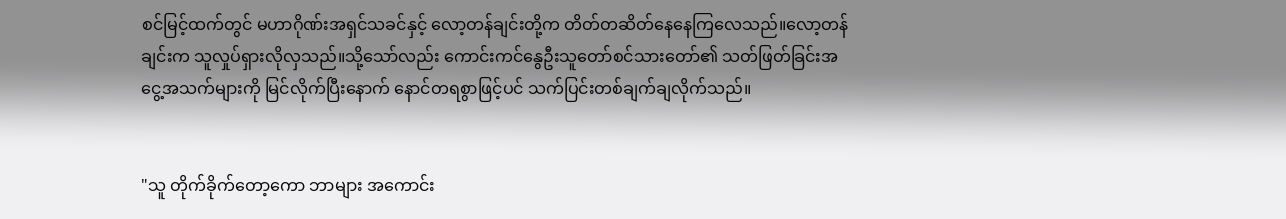စင်မြင့်ထက်တွင် မဟာဂိုဏ်းအရှင်သခင်နှင့် လော့တန်ချင်းတို့က တိတ်တဆိတ်နေနေကြလေသည်။လော့တန်ချင်းက သူလှုပ်ရှားလိုလှသည်။သို့သော်လည်း ကောင်းကင်နွေဦးသူတော်စင်သားတော်၏ သတ်ဖြတ်ခြင်းအငွေ့အသက်များကို မြင်လိုက်ပြီးနောက် နောင်တရစွာဖြင့်ပင် သက်ပြင်းတစ်ချက်ချလိုက်သည်။


"သူ တိုက်ခိုက်တော့ကော ဘာများ အကောင်း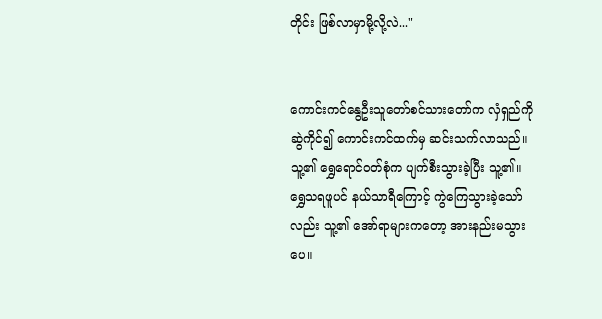တိုင်း ဖြစ်လာမှာမို့လို့လဲ..."


ကောင်းကင်နွေဦးသူတော်စင်သားတော်က လှံရှည်ကို ဆွဲကိုင်၍ ကောင်းကင်ထက်မှ ဆင်းသက်လာသည်။သူ့၏ ရွှေရောင်ဝတ်စုံက ပျက်စီးသွားခဲ့ပြီး သူ့၏။ ရွှေသရဖူပင် နယ်သာရီကြောင့် ကွဲကြေသွားခဲ့သော်လည်း သူ့၏ အော်ရာများကတော့ အားနည်းမသွားပေ။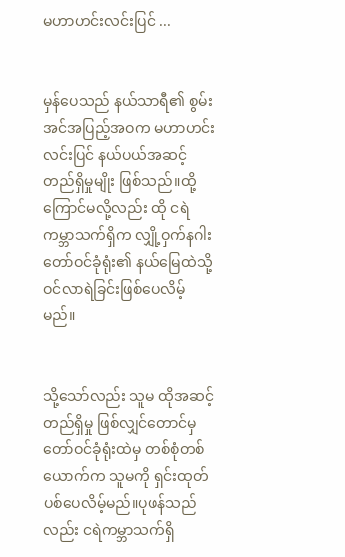မဟာဟင်းလင်းပြင် ...


မှန်ပေသည် နယ်သာရီ၏ စွမ်းအင်အပြည့်အဝက မဟာဟင်းလင်းပြင် နယ်ပယ်အဆင့် တည်ရှိမှုမျိုး ဖြစ်သည်။ထို့ကြောင်မလို့လည်း ထို ငရဲကမ္ဘာသက်ရှိက လျှို့ဝှက်နဂါးတော်ဝင်ခုံရုံး၏ နယ်မြေထဲသို့ ဝင်လာရဲခြင်းဖြစ်ပေလိမ့်မည်။


သို့သော်လည်း သူမ ထိုအဆင့် တည်ရှိမှု ဖြစ်လျှင်တောင်မှ တော်ဝင်ခုံရုံးထဲမှ တစ်စုံတစ်ယောက်က သူမကို ရှင်းထုတ်ပစ်ပေလိမ့်မည်။ပုဖန်သည်လည်း ငရဲကမ္ဘာသက်ရှိ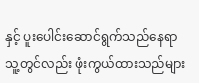နှင့် ပူးပေါင်းဆောင်ရွက်သည်နေရာ သူ့တွင်လည်း ဖုံးကွယ်ထားသည်များ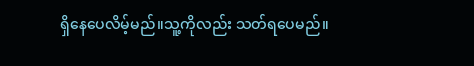ရှိနေပေလိမ့်မည်။သူ့ကိုလည်း သတ်ရပေမည်။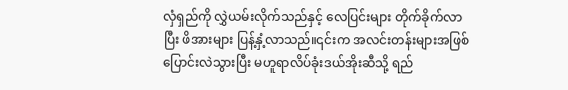လှံရှည်ကို လွှဲယမ်းလိုက်သည်နှင့် လေပြင်းများ တိုက်ခိုက်လာပြီး ဖိအားများ ပြန့်နှံ့လာသည်။၎င်းက အလင်းတန်းများအဖြစ် ပြောင်းလဲသွားပြီး မဟူရာလိပ်ခုံးဒယ်အိုးဆီသို့ ရည်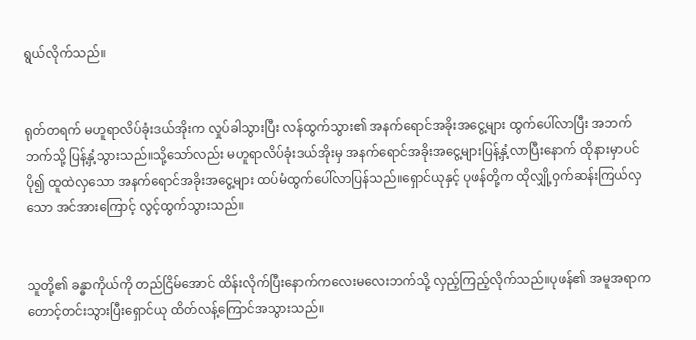ရွယ်လိုက်သည်။


ရုတ်တရက် မဟူရာလိပ်ခုံးဒယ်အိုးက လှုပ်ခါသွားပြီး လန်ထွက်သွား၏ အနက်ရောင်အခိုးအငွေ့များ ထွက်ပေါ်လာပြီး အဘက်ဘက်သို့ ပြန့်နှံ့သွားသည်။သို့သော်လည်း မဟူရာလိပ်ခုံးဒယ်အိုးမှ အနက်ရောင်အခိုးအငွေ့များပြန့်နှံ့လာပြီးနောက် ထိုနားမှာပင် ပို၍ ထူထဲလှသော အနက်ရောင်အခိုးအငွေ့များ ထပ်မံထွက်ပေါ်လာပြန်သည်။ရှောင်ယုနှင့် ပုဖန်တို့က ထိုလျှို့ဝှက်ဆန်းကြယ်လှသော အင်အားကြောင့် လွင့်ထွက်သွားသည်။


သူတို့၏ ခန္ဓာကိုယ်ကို တည်ငြိမ်အောင် ထိန်းလိုက်ပြီးနောက်ကလေးမလေးဘက်သို့ လှည့်ကြည့်လိုက်သည်။ပုဖန်၏ အမူအရာက တောင့်တင်းသွားပြီးရှောင်ယု ထိတ်လန့်ကြောင်အသွားသည်။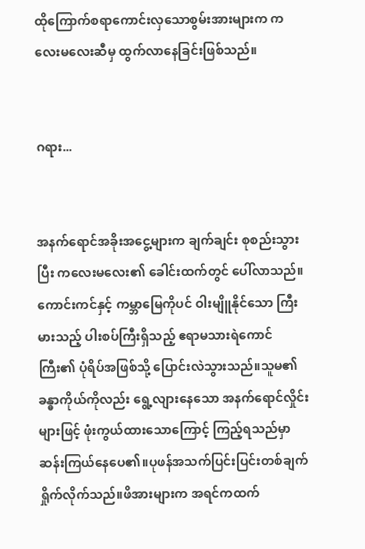ထိုကြောက်စရာကောင်းလှသောစွမ်းအားများက ကလေးမလေးဆီမှ ထွက်လာနေခြင်းဖြစ်သည်။


ဂရား...


အနက်ရောင်အခိုးအငွေ့များက ချက်ချင်း စုစည်းသွားပြီး ကလေးမလေး၏ ခေါင်းထက်တွင် ပေါ်လာသည်။ကောင်းကင်နှင့် ကမ္ဘာမြေကိုပင် ဝါးမျိူနိုင်သော ကြီးမားသည့် ပါးစပ်ကြီးရှိသည့် ဧရာမသားရဲကောင်ကြီး၏ ပုံရိပ်အဖြစ်သို့ ပြောင်းလဲသွားသည်။သူမ၏ ခန္ဓာကိုယ်ကိုလည်း ရွေ့လျားနေသော အနက်ရောင်လှိုင်းများဖြင့် ဖုံးကွယ်ထားသောကြောင့် ကြည့်ရသည်မှာ ဆန်းကြယ်နေပေ၏။ပုဖန်အသက်ပြင်းပြင်းတစ်ချက်ရှိုက်လိုက်သည်။ဖိအားများက အရင်ကထက်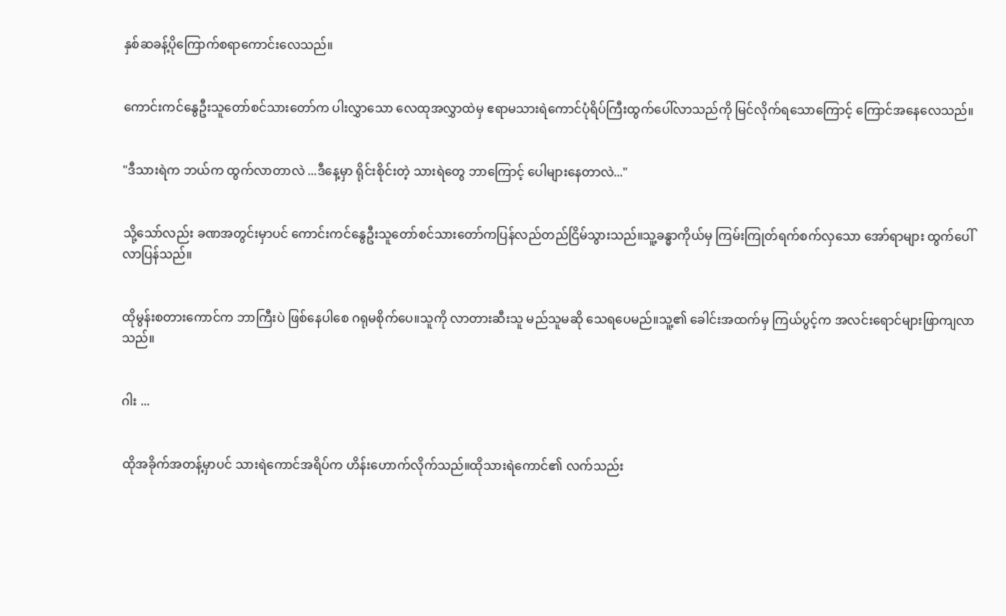နှစ်ဆခန့်ပိုကြောက်စရာကောင်းလေသည်။


ကောင်းကင်နွေဦးသူတော်စင်သားတော်က ပါးလွှာသော လေထုအလွှာထဲမှ ဧရာမသားရဲကောင်ပုံရိပ်ကြီးထွက်ပေါ်လာသည်ကို မြင်လိုက်ရသောကြောင့် ကြောင်အနေလေသည်။


"ဒီသားရဲက ဘယ်က ထွက်လာတာလဲ ...ဒီနေ့မှာ ရိုင်းစိုင်းတဲ့ သားရဲတွေ ဘာကြောင့် ပေါများနေတာလဲ..."


သို့သော်လည်း ခဏအတွင်းမှာပင် ကောင်းကင်နွေဦးသူတော်စင်သားတော်ကပြန်လည်တည်ငြိမ်သွားသည်။သူ့ခန္ဓာကိုယ်မှ ကြမ်းကြုတ်ရက်စက်လှသော အော်ရာများ ထွက်ပေါ်လာပြန်သည်။


ထိုမွန်းစတားကောင်က ဘာကြီးပဲ ဖြစ်နေပါစေ ဂရုမစိုက်ပေ။သူကို လာတားဆီးသူ မည်သူမဆို သေရပေမည်။သူ့၏ ခေါင်းအထက်မှ ကြယ်ပွင့်က အလင်းရောင်များဖြာကျလာသည်။


ဂါး ...


ထိုအခိုက်အတန့်မှာပင် သားရဲကောင်အရိပ်က ဟိန်းဟောက်လိုက်သည်။ထိုသားရဲကောင်၏ လက်သည်း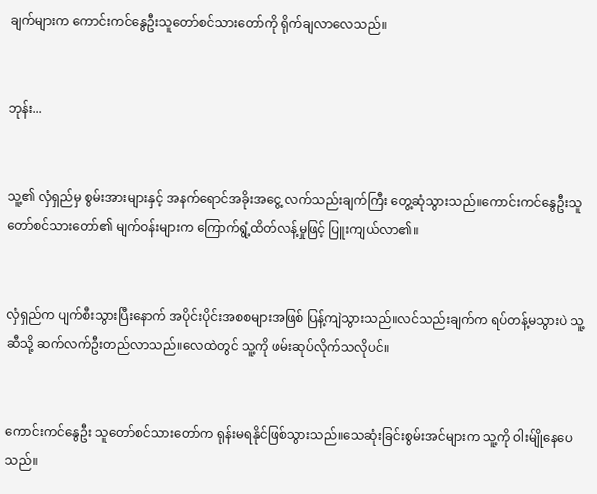ချက်များက ကောင်းကင်နွေဦးသူတော်စင်သားတော်ကို ရိုက်ချလာလေသည်။


ဘုန်း...


သူ့၏ လှံရှည်မှ စွမ်းအားများနှင့် အနက်ရောင်အခိုးအငွေ့ လက်သည်းချက်ကြီး တွေ့ဆုံသွားသည်။ကောင်းကင်နွေဦးသူတော်စင်သားတော်၏ မျက်ဝန်းများက ကြောက်ရွံ့ထိတ်လန့်မှုဖြင့် ပြူးကျယ်လာ၏။


လှံရှည်က ပျက်စီးသွားပြီးနောက် အပိုင်းပိုင်းအစစများအဖြစ် ပြန့်ကျဲသွားသည်။လင်သည်းချက်က ရပ်တန့်မသွားပဲ သူ့ဆီသို့ ဆက်လက်ဦးတည်လာသည်။လေထဲတွင် သူ့ကို ဖမ်းဆုပ်လိုက်သလိုပင်။


ကောင်းကင်နွေဦး သူတော်စင်သားတော်က ရုန်းမရနိုင်ဖြစ်သွားသည်။သေဆုံးခြင်းစွမ်းအင်များက သူ့ကို ဝါးမ်ျိုနေပေသည်။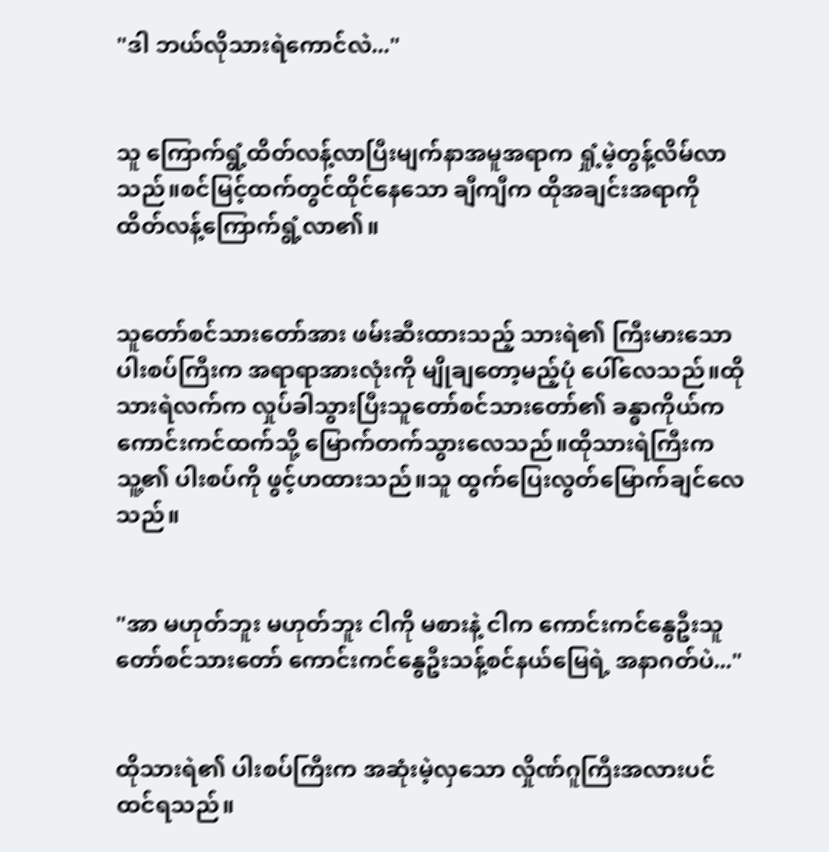"ဒါ ဘယ်လိုသားရဲကောင်လဲ..."


သူ ကြောက်ရွံ့ထိတ်လန့်လာပြီးမျက်နာအမူအရာက ရှုံ့မဲ့တွန့်လိမ်လာသည်။စင်မြင့်ထက်တွင်ထိုင်နေသော ချီကျီက ထိုအချင်းအရာကို ထိတ်လန့်ကြောက်ရွံ့လာ၏။


သူတော်စင်သားတော်အား ဖမ်းဆီးထားသည့် သားရဲ၏ ကြီးမားသော ပါးစပ်ကြီးက အရာရာအားလုံးကို မျိုချတော့မည့်ပုံ ပေါ်လေသည်။ထိုသားရဲလက်က လှုပ်ခါသွားပြီးသူတော်စင်သားတော်၏ ခန္ဓာကိုယ်က ကောင်းကင်ထက်သို့ မြောက်တက်သွားလေသည်။ထိုသားရဲကြီးက သူ့၏ ပါးစပ်ကို ဖွင့်ဟထားသည်။သူ ထွက်ပြေးလွတ်မြောက်ချင်လေသည်။


"အာ မဟုတ်ဘူး မဟုတ်ဘူး ငါကို မစားနဲ့ ငါက ကောင်းကင်နွေဦးသူတော်စင်သားတော် ကောင်းကင်နွေဦးသန့်စင်နယ်မြေရဲ့ အနာဂတ်ပဲ..."


ထိုသားရဲ၏ ပါးစပ်ကြီးက အဆုံးမဲ့လှသော လှိုဏ်ဂူကြီးအလားပင်ထင်ရသည်။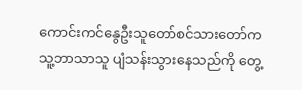ကောင်းကင်နွေဦးသူတော်စင်သားတော်က သူ့ဘာသာသူ ပျံသန်းသွားနေသည်ကို တွေ့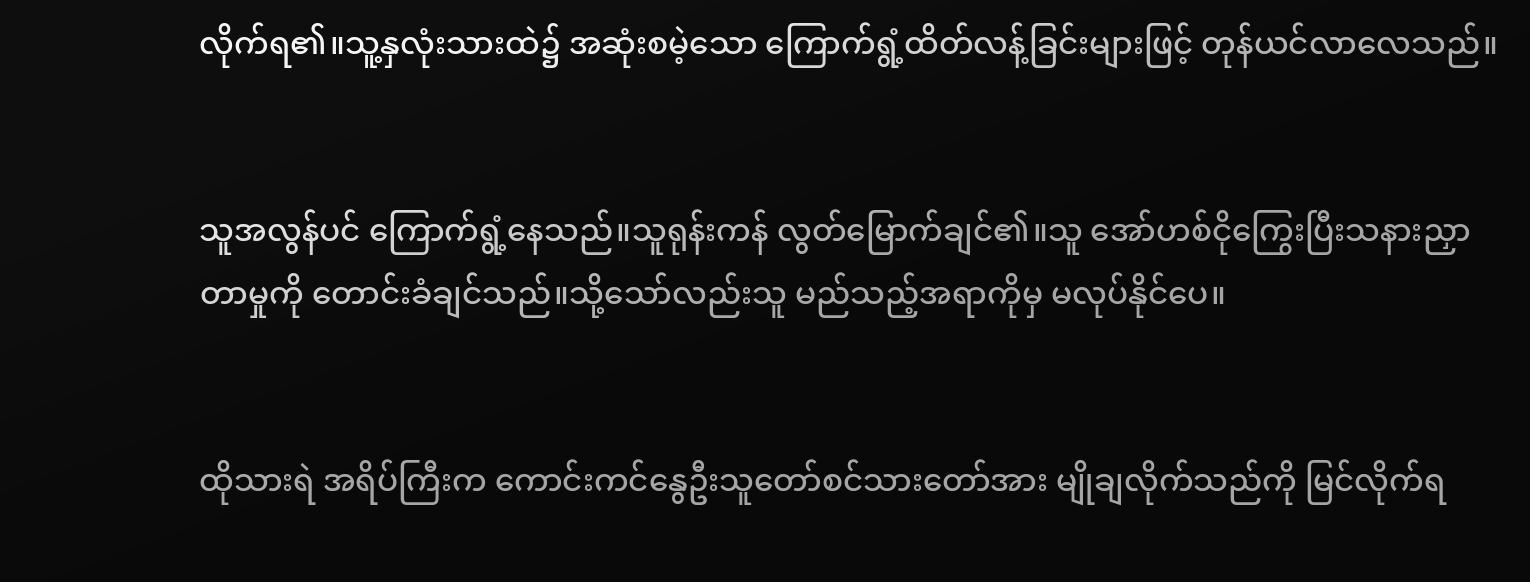လိုက်ရ၏။သူ့နှလုံးသားထဲ၌ အဆုံးစမဲ့သော ကြောက်ရွံ့ထိတ်လန့်ခြင်းများဖြင့် တုန်ယင်လာလေသည်။


သူအလွန်ပင် ကြောက်ရွံ့နေသည်။သူရုန်းကန် လွတ်မြောက်ချင်၏။သူ အော်ဟစ်ငိုကြွေးပြီးသနားညှာတာမှုကို တောင်းခံချင်သည်။သို့သော်လည်းသူ မည်သည့်အရာကိုမှ မလုပ်နိုင်ပေ။


ထိုသားရဲ အရိပ်ကြီးက ကောင်းကင်နွေဦးသူတော်စင်သားတော်အား မျိုချလိုက်သည်ကို မြင်လိုက်ရ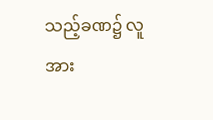သည့်ခဏ၌ လူအား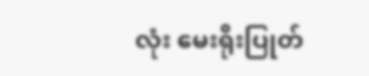လုံး မေးရိုးပြုတ်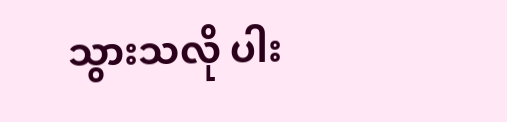သွားသလို ပါး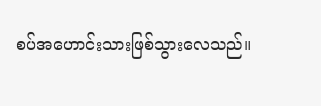စပ်အဟောင်းသားဖြစ်သွားလေသည်။